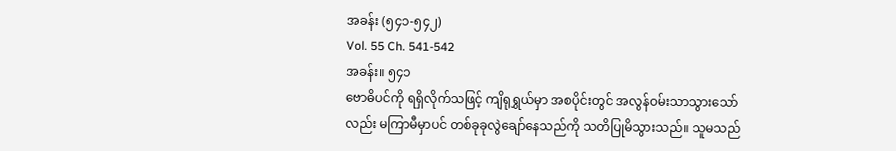အခန်း (၅၄၁-၅၄၂)
Vol. 55 Ch. 541-542
အခန်း။ ၅၄၁
ဗောဓိပင်ကို ရရှိလိုက်သဖြင့် ကျိရုရွှယ်မှာ အစပိုင်းတွင် အလွန်ဝမ်းသာသွားသော်လည်း မကြာမီမှာပင် တစ်ခုခုလွဲချော်နေသည်ကို သတိပြုမိသွားသည်။ သူမသည်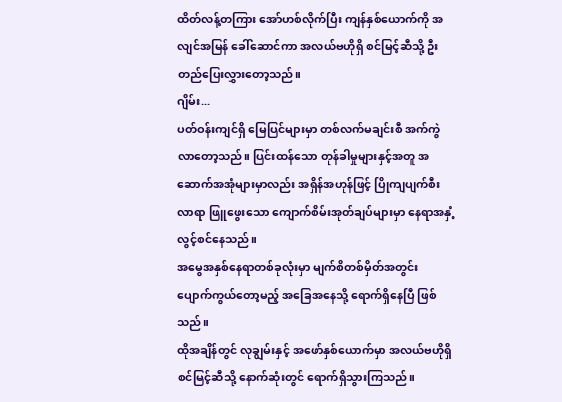ထိတ်လန့်တကြား အော်ဟစ်လိုက်ပြီး ကျန်နှစ်ယောက်ကို အလျင်အမြန် ခေါ်ဆောင်ကာ အလယ်ဗဟိုရှိ စင်မြင့်ဆီသို့ ဦးတည်ပြေးလွှားတော့သည်။
ဂျိမ်း...
ပတ်ဝန်းကျင်ရှိ မြေပြင်များမှာ တစ်လက်မချင်းစီ အက်ကွဲလာတော့သည်။ ပြင်းထန်သော တုန်ခါမှုများနှင့်အတူ အဆောက်အအုံများမှာလည်း အရှိန်အဟုန်ဖြင့် ပြိုကျပျက်စီးလာရာ ဖြူဖွေးသော ကျောက်စိမ်းအုတ်ချပ်များမှာ နေရာအနှံ့ လွင့်စင်နေသည်။
အမွေအနှစ်နေရာတစ်ခုလုံးမှာ မျက်စိတစ်မှိတ်အတွင်း ပျောက်ကွယ်တော့မည့် အခြေအနေသို့ ရောက်ရှိနေပြီ ဖြစ်သည်။
ထိုအချိန်တွင် လုချွမ်းနှင့် အဖော်နှစ်ယောက်မှာ အလယ်ဗဟိုရှိ စင်မြင့်ဆီသို့ နောက်ဆုံးတွင် ရောက်ရှိသွားကြသည်။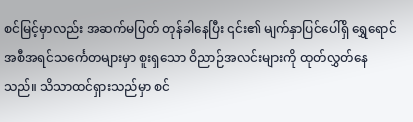စင်မြင့်မှာလည်း အဆက်မပြတ် တုန်ခါနေပြီး ၎င်း၏ မျက်နှာပြင်ပေါ်ရှိ ရွှေရောင်အစီအရင်သင်္ကေတများမှာ စူးရှသော ဝိညာဉ်အလင်းများကို ထုတ်လွှတ်နေသည်။ သိသာထင်ရှားသည်မှာ စင်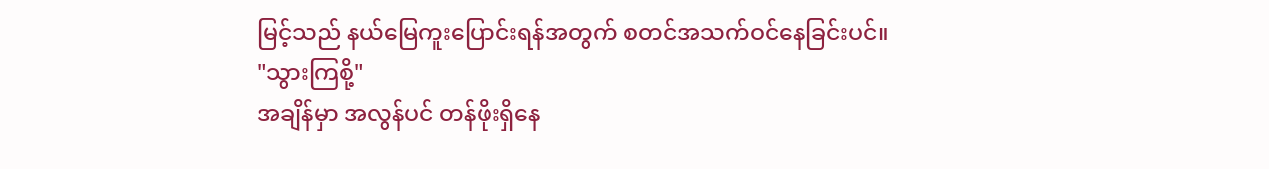မြင့်သည် နယ်မြေကူးပြောင်းရန်အတွက် စတင်အသက်ဝင်နေခြင်းပင်။
"သွားကြစို့"
အချိန်မှာ အလွန်ပင် တန်ဖိုးရှိနေ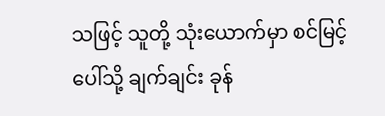သဖြင့် သူတို့ သုံးယောက်မှာ စင်မြင့်ပေါ်သို့ ချက်ချင်း ခုန်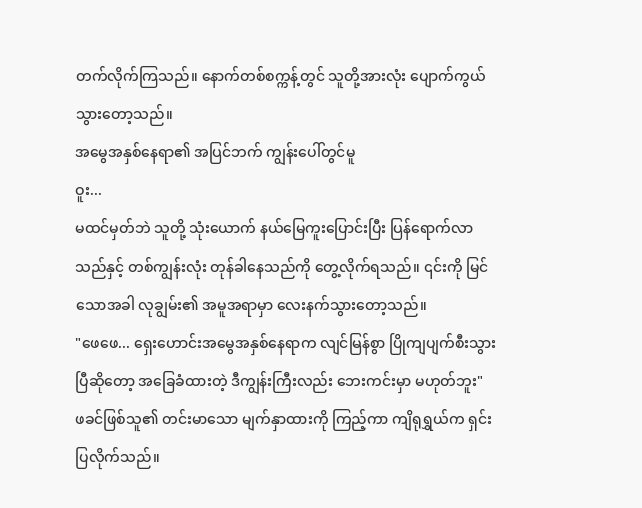တက်လိုက်ကြသည်။ နောက်တစ်စက္ကန့်တွင် သူတို့အားလုံး ပျောက်ကွယ်သွားတော့သည်။
အမွေအနှစ်နေရာ၏ အပြင်ဘက် ကျွန်းပေါ်တွင်မူ
ဝူး...
မထင်မှတ်ဘဲ သူတို့ သုံးယောက် နယ်မြေကူးပြောင်းပြီး ပြန်ရောက်လာသည်နှင့် တစ်ကျွန်းလုံး တုန်ခါနေသည်ကို တွေ့လိုက်ရသည်။ ၎င်းကို မြင်သောအခါ လုချွမ်း၏ အမူအရာမှာ လေးနက်သွားတော့သည်။
"ဖေဖေ... ရှေးဟောင်းအမွေအနှစ်နေရာက လျင်မြန်စွာ ပြိုကျပျက်စီးသွားပြီဆိုတော့ အခြေခံထားတဲ့ ဒီကျွန်းကြီးလည်း ဘေးကင်းမှာ မဟုတ်ဘူး"
ဖခင်ဖြစ်သူ၏ တင်းမာသော မျက်နှာထားကို ကြည့်ကာ ကျိရုရွှယ်က ရှင်းပြလိုက်သည်။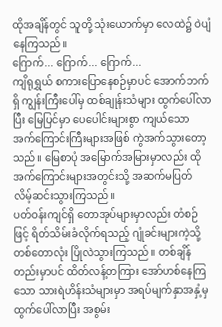ထိုအချိန်တွင် သူတို့ သုံးယောက်မှာ လေထဲ၌ ဝဲပျံနေကြသည်။
ဂြောက်... ဂြောက်... ဂြောက်...
ကျိရုရွှယ် စကားပြောနေစဉ်မှာပင် အောက်ဘက်ရှိ ကျွန်းကြီးပေါ်မှ ထစ်ချုန်းသံများ ထွက်ပေါ်လာပြီး မြေပြင်မှာ ပေပေါင်းများစွာ ကျယ်သော အက်ကြောင်းကြီးများအဖြစ် ကွဲအက်သွားတော့သည်။ မြေစာပုံ အမြောက်အမြားမှာလည်း ထိုအက်ကြောင်းများအတွင်းသို့ အဆက်မပြတ် လိမ့်ဆင်းသွားကြသည်။
ပတ်ဝန်းကျင်ရှိ တောအုပ်များမှာလည်း တံစဉ်ဖြင့် ရိတ်သိမ်းခံလိုက်ရသည့် ဂျုံခင်းများကဲ့သို့ တစ်တောလုံး ပြိုလဲသွားကြသည်။ တစ်ချိန်တည်းမှာပင် ထိတ်လန့်တကြား အော်ဟစ်နေကြသော သားရဲဟိန်းသံများမှာ အရပ်မျက်နှာအနှံ့မှ ထွက်ပေါ်လာပြီး အစွမ်း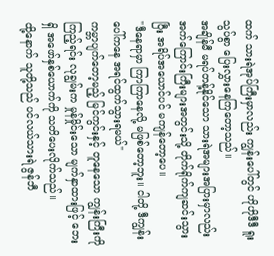ထက် သားရဲအုပ်ကြီးမှာလည်း ကျွန်းပေါ်တွင် ဟိုဟိုဒီဒီ ရူးသွပ်စွာ ပြေးလွှားနေကြတော့သည်။
အချိန်မီ မရပ်တန့်နိုင်သော သားရဲအများအပြားမှာလည်း အက်ကြောင်းကြီးများအတွင်းသို့ တိုက်ရိုက်ကျဆင်းသွားပြီး အရိပ်အယောင်ပင် မကျန်တော့ပေ။
"ဒီနေရာမှာ ကြာကြာနေလို့ မဖြစ်တော့ဘူး။ ငါတို့ ဒီကျွန်းပေါ်ကနေ အရင်ထွက်သွားရမယ်"
ကမ္ဘာပျက်တော့မည့် မြင်ကွင်းနှင့် တူနေသော ကျွန်းကြီးကို ကြည့်ရင်း လုချွမ်းက မှုန်မှိုင်းသော မျက်နှာထားဖြင့် ဘေးရှိ အဖော်နှစ်ယောက်ကို သတိပေးလိုက်သည်။
ထို့နောက် သူတို့သည် ပင်လယ်သားရဲ ဇွန်ဘီ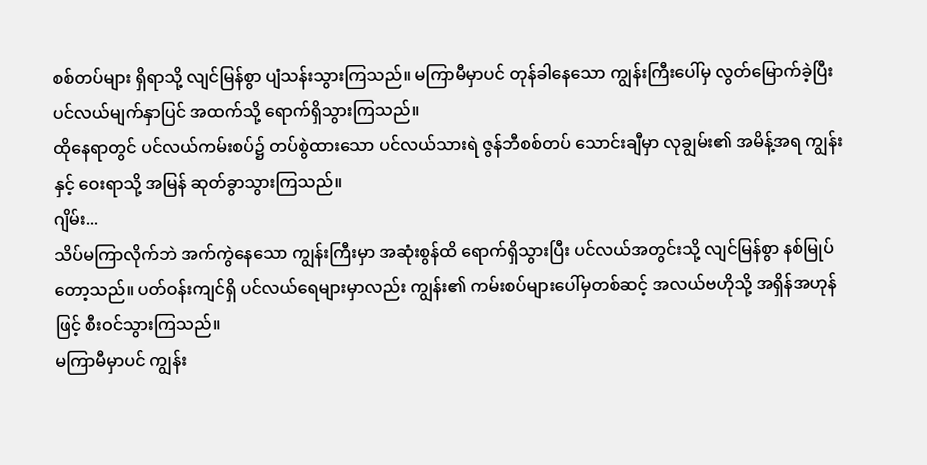စစ်တပ်များ ရှိရာသို့ လျင်မြန်စွာ ပျံသန်းသွားကြသည်။ မကြာမီမှာပင် တုန်ခါနေသော ကျွန်းကြီးပေါ်မှ လွတ်မြောက်ခဲ့ပြီး ပင်လယ်မျက်နှာပြင် အထက်သို့ ရောက်ရှိသွားကြသည်။
ထိုနေရာတွင် ပင်လယ်ကမ်းစပ်၌ တပ်စွဲထားသော ပင်လယ်သားရဲ ဇွန်ဘီစစ်တပ် သောင်းချီမှာ လုချွမ်း၏ အမိန့်အရ ကျွန်းနှင့် ဝေးရာသို့ အမြန် ဆုတ်ခွာသွားကြသည်။
ဂျိမ်း...
သိပ်မကြာလိုက်ဘဲ အက်ကွဲနေသော ကျွန်းကြီးမှာ အဆုံးစွန်ထိ ရောက်ရှိသွားပြီး ပင်လယ်အတွင်းသို့ လျင်မြန်စွာ နစ်မြုပ်တော့သည်။ ပတ်ဝန်းကျင်ရှိ ပင်လယ်ရေများမှာလည်း ကျွန်း၏ ကမ်းစပ်များပေါ်မှတစ်ဆင့် အလယ်ဗဟိုသို့ အရှိန်အဟုန်ဖြင့် စီးဝင်သွားကြသည်။
မကြာမီမှာပင် ကျွန်း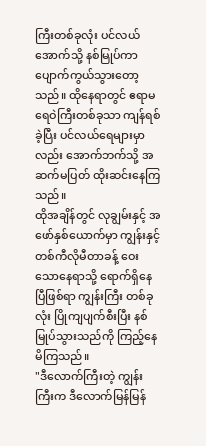ကြီးတစ်ခုလုံး ပင်လယ်အောက်သို့ နစ်မြုပ်ကာ ပျောက်ကွယ်သွားတော့သည်။ ထိုနေရာတွင် ဧရာမ ရေဝဲကြီးတစ်ခုသာ ကျန်ရစ်ခဲ့ပြီး ပင်လယ်ရေများမှာလည်း အောက်ဘက်သို့ အဆက်မပြတ် ထိုးဆင်းနေကြသည်။
ထိုအချိန်တွင် လုချွမ်းနှင့် အဖော်နှစ်ယောက်မှာ ကျွန်းနှင့် တစ်ကီလိုမီတာခန့် ဝေးသောနေရာသို့ ရောက်ရှိနေပြီဖြစ်ရာ ကျွန်းကြီး တစ်ခုလုံး ပြိုကျပျက်စီးပြီး နစ်မြုပ်သွားသည်ကို ကြည့်နေမိကြသည်။
"ဒီလောက်ကြီးတဲ့ ကျွန်းကြီးက ဒီလောက်မြန်မြန်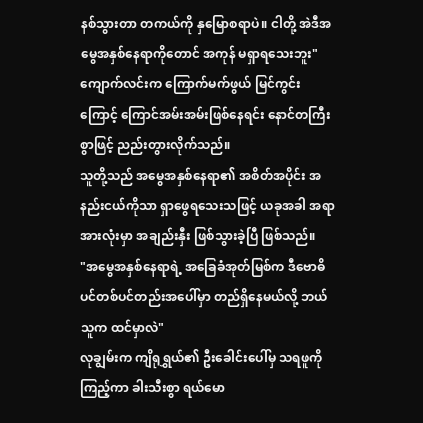နစ်သွားတာ တကယ်ကို နှမြောစရာပဲ။ ငါတို့ အဲဒီအမွေအနှစ်နေရာကိုတောင် အကုန် မရှာရသေးဘူး"
ကျောက်လင်းက ကြောက်မက်ဖွယ် မြင်ကွင်းကြောင့် ကြောင်အမ်းအမ်းဖြစ်နေရင်း နောင်တကြီးစွာဖြင့် ညည်းတွားလိုက်သည်။
သူတို့သည် အမွေအနှစ်နေရာ၏ အစိတ်အပိုင်း အနည်းငယ်ကိုသာ ရှာဖွေရသေးသဖြင့် ယခုအခါ အရာအားလုံးမှာ အချည်းနှီး ဖြစ်သွားခဲ့ပြီ ဖြစ်သည်။
"အမွေအနှစ်နေရာရဲ့ အခြေခံအုတ်မြစ်က ဒီဗောဓိပင်တစ်ပင်တည်းအပေါ်မှာ တည်ရှိနေမယ်လို့ ဘယ်သူက ထင်မှာလဲ"
လုချွမ်းက ကျိရုရွှယ်၏ ဦးခေါင်းပေါ်မှ သရဖူကို ကြည့်ကာ ခါးသီးစွာ ရယ်မော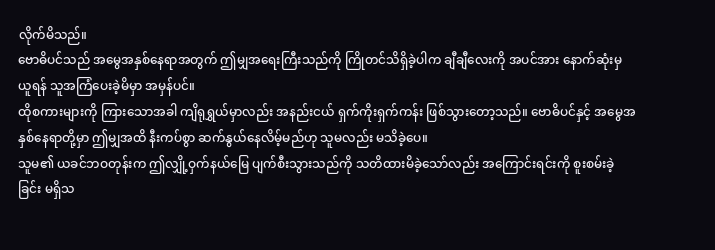လိုက်မိသည်။
ဗောဓိပင်သည် အမွေအနှစ်နေရာအတွက် ဤမျှအရေးကြီးသည်ကို ကြိုတင်သိရှိခဲ့ပါက ချီချီလေးကို အပင်အား နောက်ဆုံးမှ ယူရန် သူအကြံပေးခဲ့မိမှာ အမှန်ပင်။
ထိုစကားများကို ကြားသောအခါ ကျိရုရွှယ်မှာလည်း အနည်းငယ် ရှက်ကိုးရှက်ကန်း ဖြစ်သွားတော့သည်။ ဗောဓိပင်နှင့် အမွေအနှစ်နေရာတို့မှာ ဤမျှအထိ နီးကပ်စွာ ဆက်နွယ်နေလိမ့်မည်ဟု သူမလည်း မသိခဲ့ပေ။
သူမ၏ ယခင်ဘဝတုန်းက ဤလျှို့ဝှက်နယ်မြေ ပျက်စီးသွားသည်ကို သတိထားမိခဲ့သော်လည်း အကြောင်းရင်းကို စူးစမ်းခဲ့ခြင်း မရှိသ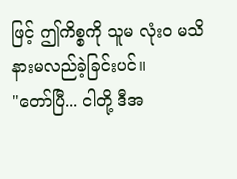ဖြင့် ဤကိစ္စကို သူမ လုံးဝ မသိနားမလည်ခဲ့ခြင်းပင်။
"တော်ပြီ... ငါတို့ ဒီအ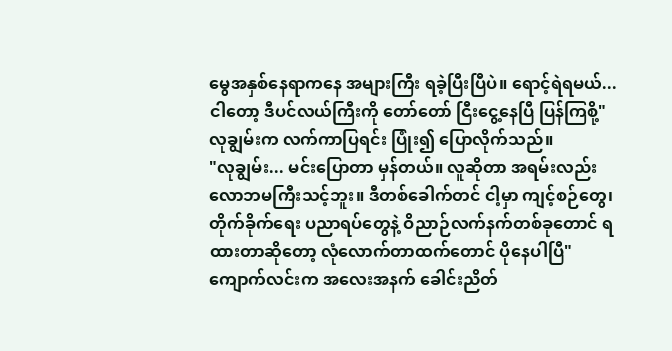မွေအနှစ်နေရာကနေ အများကြီး ရခဲ့ပြီးပြီပဲ။ ရောင့်ရဲရမယ်... ငါတော့ ဒီပင်လယ်ကြီးကို တော်တော် ငြီးငွေ့နေပြီ ပြန်ကြစို့"
လုချွမ်းက လက်ကာပြရင်း ပြုံး၍ ပြောလိုက်သည်။
"လုချွမ်း... မင်းပြောတာ မှန်တယ်။ လူဆိုတာ အရမ်းလည်း လောဘမကြီးသင့်ဘူး။ ဒီတစ်ခေါက်တင် ငါ့မှာ ကျင့်စဉ်တွေ၊ တိုက်ခိုက်ရေး ပညာရပ်တွေနဲ့ ဝိညာဉ်လက်နက်တစ်ခုတောင် ရထားတာဆိုတော့ လုံလောက်တာထက်တောင် ပိုနေပါပြီ"
ကျောက်လင်းက အလေးအနက် ခေါင်းညိတ်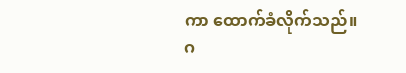ကာ ထောက်ခံလိုက်သည်။
ဂ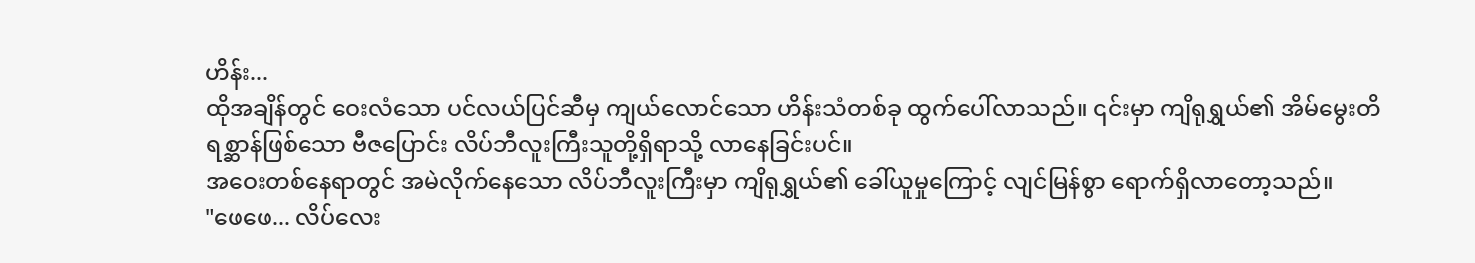ဟိန်း...
ထိုအချိန်တွင် ဝေးလံသော ပင်လယ်ပြင်ဆီမှ ကျယ်လောင်သော ဟိန်းသံတစ်ခု ထွက်ပေါ်လာသည်။ ၎င်းမှာ ကျိရုရွှယ်၏ အိမ်မွေးတိရစ္ဆာန်ဖြစ်သော ဗီဇပြောင်း လိပ်ဘီလူးကြီးသူတို့ရှိရာသို့ လာနေခြင်းပင်။
အဝေးတစ်နေရာတွင် အမဲလိုက်နေသော လိပ်ဘီလူးကြီးမှာ ကျိရုရွှယ်၏ ခေါ်ယူမှုကြောင့် လျင်မြန်စွာ ရောက်ရှိလာတော့သည်။
"ဖေဖေ... လိပ်လေး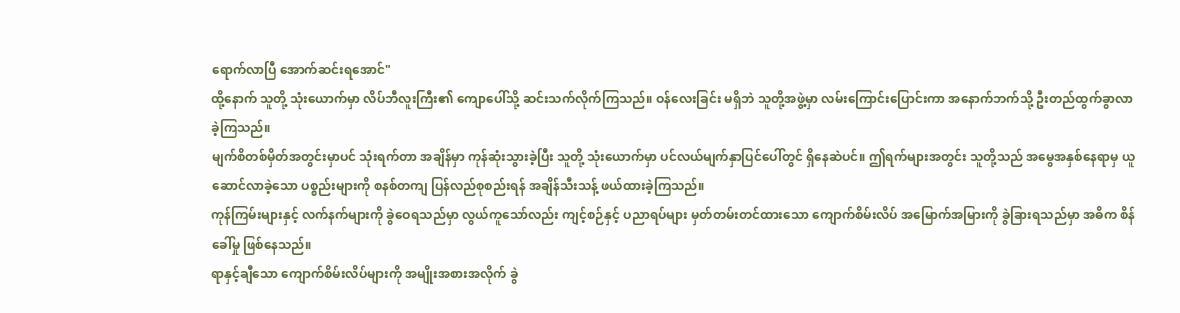ရောက်လာပြီ အောက်ဆင်းရအောင်"
ထို့နောက် သူတို့ သုံးယောက်မှာ လိပ်ဘီလူးကြီး၏ ကျောပေါ်သို့ ဆင်းသက်လိုက်ကြသည်။ ဝန်လေးခြင်း မရှိဘဲ သူတို့အဖွဲ့မှာ လမ်းကြောင်းပြောင်းကာ အနောက်ဘက်သို့ ဦးတည်ထွက်ခွာလာခဲ့ကြသည်။
မျက်စိတစ်မှိတ်အတွင်းမှာပင် သုံးရက်တာ အချိန်မှာ ကုန်ဆုံးသွားခဲ့ပြီး သူတို့ သုံးယောက်မှာ ပင်လယ်မျက်နှာပြင်ပေါ်တွင် ရှိနေဆဲပင်။ ဤရက်များအတွင်း သူတို့သည် အမွေအနှစ်နေရာမှ ယူဆောင်လာခဲ့သော ပစ္စည်းများကို စနစ်တကျ ပြန်လည်စုစည်းရန် အချိန်သီးသန့် ဖယ်ထားခဲ့ကြသည်။
ကုန်ကြမ်းများနှင့် လက်နက်များကို ခွဲဝေရသည်မှာ လွယ်ကူသော်လည်း ကျင့်စဉ်နှင့် ပညာရပ်များ မှတ်တမ်းတင်ထားသော ကျောက်စိမ်းလိပ် အမြောက်အမြားကို ခွဲခြားရသည်မှာ အဓိက စိန်ခေါ်မှု ဖြစ်နေသည်။
ရာနှင့်ချီသော ကျောက်စိမ်းလိပ်များကို အမျိုးအစားအလိုက် ခွဲ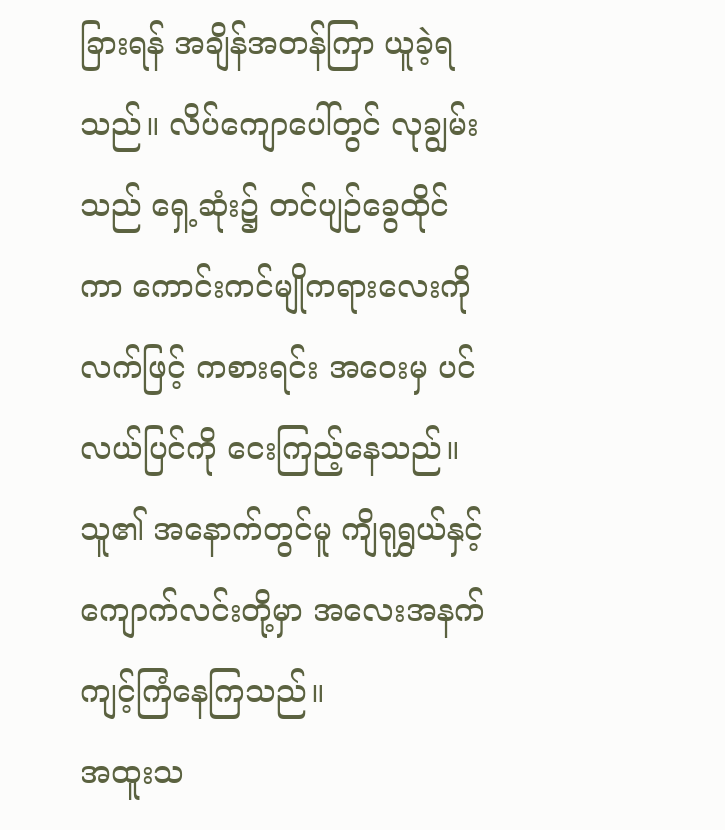ခြားရန် အချိန်အတန်ကြာ ယူခဲ့ရသည်။ လိပ်ကျောပေါ်တွင် လုချွမ်းသည် ရှေ့ဆုံး၌ တင်ပျဉ်ခွေထိုင်ကာ ကောင်းကင်မျိုကရားလေးကို လက်ဖြင့် ကစားရင်း အဝေးမှ ပင်လယ်ပြင်ကို ငေးကြည့်နေသည်။
သူ၏ အနောက်တွင်မူ ကျိရုရွှယ်နှင့် ကျောက်လင်းတို့မှာ အလေးအနက် ကျင့်ကြံနေကြသည်။
အထူးသ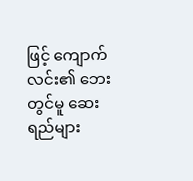ဖြင့် ကျောက်လင်း၏ ဘေးတွင်မူ ဆေးရည်များ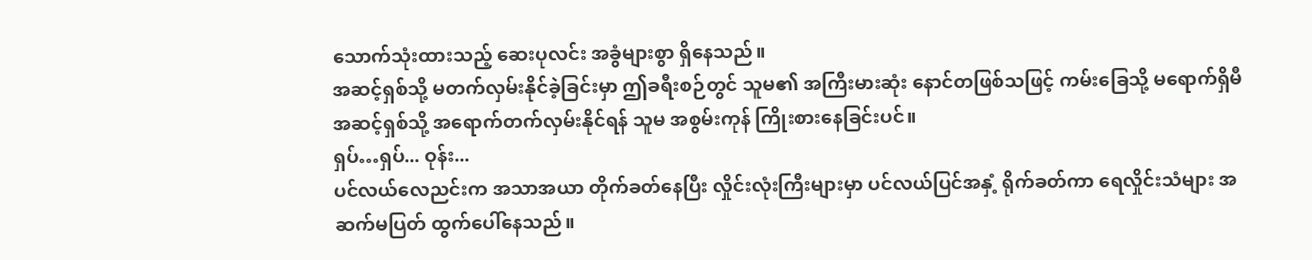သောက်သုံးထားသည့် ဆေးပုလင်း အခွံများစွာ ရှိနေသည်။
အဆင့်ရှစ်သို့ မတက်လှမ်းနိုင်ခဲ့ခြင်းမှာ ဤခရီးစဉ်တွင် သူမ၏ အကြီးမားဆုံး နောင်တဖြစ်သဖြင့် ကမ်းခြေသို့ မရောက်ရှိမီ အဆင့်ရှစ်သို့ အရောက်တက်လှမ်းနိုင်ရန် သူမ အစွမ်းကုန် ကြိုးစားနေခြင်းပင်။
ရှပ်…ရှပ်... ဝုန်း...
ပင်လယ်လေညင်းက အသာအယာ တိုက်ခတ်နေပြီး လှိုင်းလုံးကြီးများမှာ ပင်လယ်ပြင်အနှံ့ ရိုက်ခတ်ကာ ရေလှိုင်းသံများ အဆက်မပြတ် ထွက်ပေါ်နေသည်။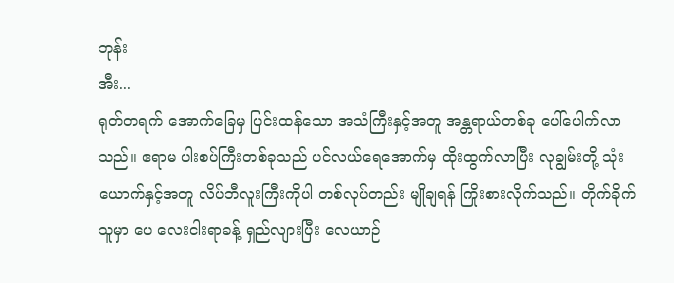ဘုန်း
အီး...
ရုတ်တရက် အောက်ခြေမှ ပြင်းထန်သော အသံကြီးနှင့်အတူ အန္တရာယ်တစ်ခု ပေါ်ပေါက်လာသည်။ ဧရာမ ပါးစပ်ကြီးတစ်ခုသည် ပင်လယ်ရေအောက်မှ ထိုးထွက်လာပြီး လုချွမ်းတို့ သုံးယောက်နှင့်အတူ လိပ်ဘီလူးကြီးကိုပါ တစ်လုပ်တည်း မျိုချရန် ကြိုးစားလိုက်သည်။ တိုက်ခိုက်သူမှာ ပေ လေးငါးရာခန့် ရှည်လျားပြီး လေယာဉ်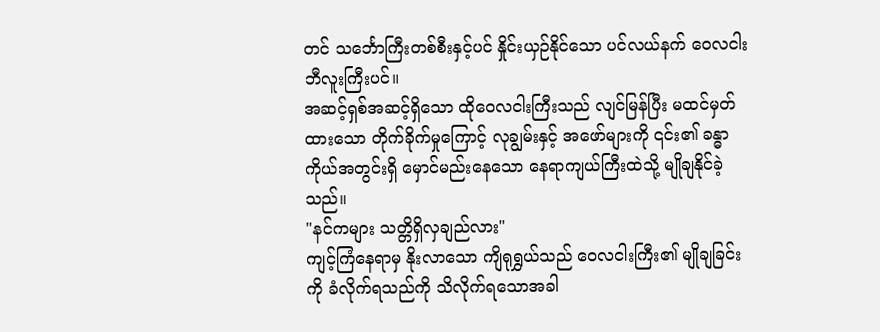တင် သင်္ဘောကြီးတစ်စီးနှင့်ပင် နှိုင်းယှဉ်နိုင်သော ပင်လယ်နက် ဝေလငါးဘီလူးကြီးပင်။
အဆင့်ရှစ်အဆင့်ရှိသော ထိုဝေလငါးကြီးသည် လျင်မြန်ပြီး မထင်မှတ်ထားသော တိုက်ခိုက်မှုကြောင့် လုချွမ်းနှင့် အဖော်များကို ၎င်း၏ ခန္ဓာကိုယ်အတွင်းရှိ မှောင်မည်းနေသော နေရာကျယ်ကြီးထဲသို့ မျိုချနိုင်ခဲ့သည်။
"နင်ကများ သတ္တိရှိလှချည်လား"
ကျင့်ကြံနေရာမှ နိုးလာသော ကျိရုရွှယ်သည် ဝေလငါးကြီး၏ မျိုချခြင်းကို ခံလိုက်ရသည်ကို သိလိုက်ရသောအခါ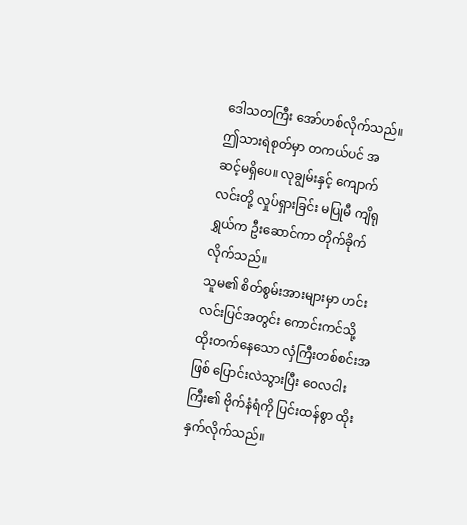ဒေါသတကြီး အော်ဟစ်လိုက်သည်။
ဤသားရဲစုတ်မှာ တကယ်ပင် အဆင့်မရှိပေ။ လုချွမ်းနှင့် ကျောက်လင်းတို့ လှုပ်ရှားခြင်း မပြုမီ ကျိရုရွှယ်က ဦးဆောင်ကာ တိုက်ခိုက်လိုက်သည်။
သူမ၏ စိတ်စွမ်းအားများမှာ ဟင်းလင်းပြင်အတွင်း ကောင်းကင်သို့ ထိုးတက်နေသော လှံကြီးတစ်စင်းအဖြစ် ပြောင်းလဲသွားပြီး ဝေလငါးကြီး၏ ဗိုက်နံရံကို ပြင်းထန်စွာ ထိုးနှက်လိုက်သည်။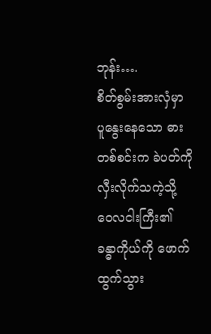ဘုန်း….
စိတ်စွမ်းအားလှံမှာ ပူနွေးနေသော ဓားတစ်စင်းက ခဲပတ်ကို လှီးလိုက်သကဲ့သို့ ဝေလငါးကြီး၏ ခန္ဓာကိုယ်ကို ဖောက်ထွက်သွား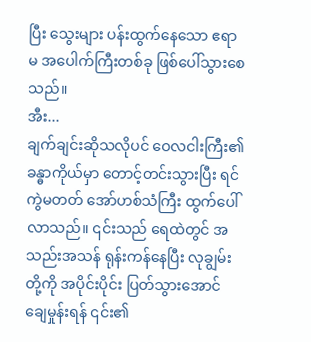ပြီး သွေးများ ပန်းထွက်နေသော ဧရာမ အပေါက်ကြီးတစ်ခု ဖြစ်ပေါ်သွားစေသည်။
အီး...
ချက်ချင်းဆိုသလိုပင် ဝေလငါးကြီး၏ ခန္ဓာကိုယ်မှာ တောင့်တင်းသွားပြီး ရင်ကွဲမတတ် အော်ဟစ်သံကြီး ထွက်ပေါ်လာသည်။ ၎င်းသည် ရေထဲတွင် အသည်းအသန် ရုန်းကန်နေပြီး လုချွမ်းတို့ကို အပိုင်းပိုင်း ပြတ်သွားအောင် ချေမှုန်းရန် ၎င်း၏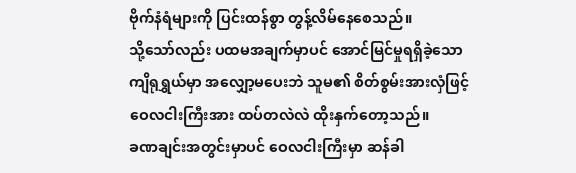ဗိုက်နံရံများကို ပြင်းထန်စွာ တွန့်လိမ်နေစေသည်။
သို့သော်လည်း ပထမအချက်မှာပင် အောင်မြင်မှုရရှိခဲ့သော ကျိရုရွှယ်မှာ အလျှော့မပေးဘဲ သူမ၏ စိတ်စွမ်းအားလှံဖြင့် ဝေလငါးကြီးအား ထပ်တလဲလဲ ထိုးနှက်တော့သည်။
ခဏချင်းအတွင်းမှာပင် ဝေလငါးကြီးမှာ ဆန်ခါ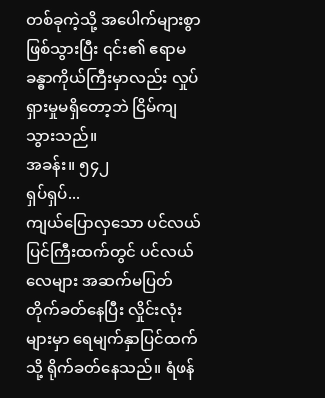တစ်ခုကဲ့သို့ အပေါက်များစွာ ဖြစ်သွားပြီး ၎င်း၏ ဧရာမ ခန္ဓာကိုယ်ကြီးမှာလည်း လှုပ်ရှားမှုမရှိတော့ဘဲ ငြိမ်ကျသွားသည်။
အခန်း။ ၅၄၂
ရှပ်ရှပ်...
ကျယ်ပြောလှသော ပင်လယ်ပြင်ကြီးထက်တွင် ပင်လယ်လေများ အဆက်မပြတ် တိုက်ခတ်နေပြီး လှိုင်းလုံးများမှာ ရေမျက်နှာပြင်ထက်သို့ ရိုက်ခတ်နေသည်။ ရံဖန်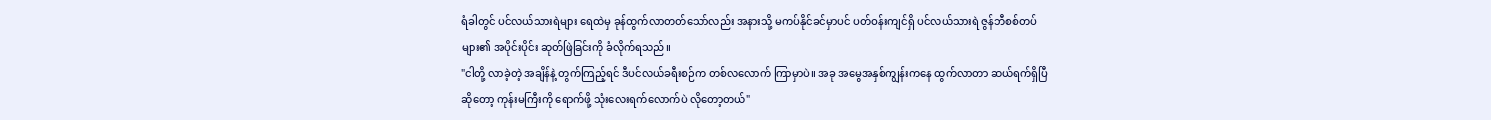ရံခါတွင် ပင်လယ်သားရဲများ ရေထဲမှ ခုန်ထွက်လာတတ်သော်လည်း အနားသို့ မကပ်နိုင်ခင်မှာပင် ပတ်ဝန်းကျင်ရှိ ပင်လယ်သားရဲ ဇွန်ဘီစစ်တပ်များ၏ အပိုင်းပိုင်း ဆုတ်ဖြဲခြင်းကို ခံလိုက်ရသည်။
"ငါတို့ လာခဲ့တဲ့ အချိန်နဲ့ တွက်ကြည့်ရင် ဒီပင်လယ်ခရီးစဉ်က တစ်လလောက် ကြာမှာပဲ။ အခု အမွေအနှစ်ကျွန်းကနေ ထွက်လာတာ ဆယ်ရက်ရှိပြီဆိုတော့ ကုန်းမကြီးကို ရောက်ဖို့ သုံးလေးရက်လောက်ပဲ လိုတော့တယ်"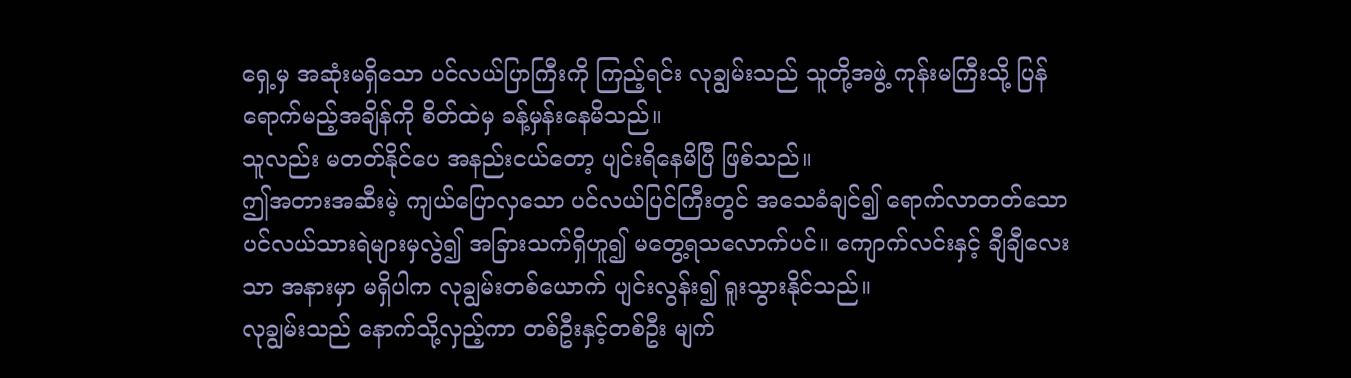ရှေ့မှ အဆုံးမရှိသော ပင်လယ်ပြာကြီးကို ကြည့်ရင်း လုချွမ်းသည် သူတို့အဖွဲ့ ကုန်းမကြီးသို့ ပြန်ရောက်မည့်အချိန်ကို စိတ်ထဲမှ ခန့်မှန်းနေမိသည်။
သူလည်း မတတ်နိုင်ပေ အနည်းငယ်တော့ ပျင်းရိနေမိပြီ ဖြစ်သည်။
ဤအတားအဆီးမဲ့ ကျယ်ပြောလှသော ပင်လယ်ပြင်ကြီးတွင် အသေခံချင်၍ ရောက်လာတတ်သော ပင်လယ်သားရဲများမှလွဲ၍ အခြားသက်ရှိဟူ၍ မတွေ့ရသလောက်ပင်။ ကျောက်လင်းနှင့် ချီချီလေးသာ အနားမှာ မရှိပါက လုချွမ်းတစ်ယောက် ပျင်းလွန်း၍ ရူးသွားနိုင်သည်။
လုချွမ်းသည် နောက်သို့လှည့်ကာ တစ်ဦးနှင့်တစ်ဦး မျက်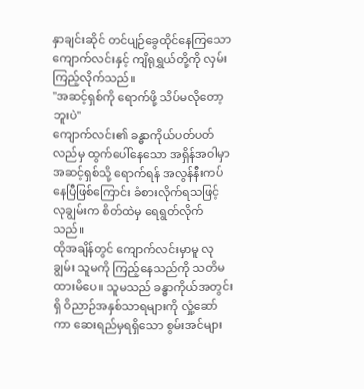နှာချင်းဆိုင် တင်ပျဉ်ခွေထိုင်နေကြသော ကျောက်လင်းနှင့် ကျိရုရွှယ်တို့ကို လှမ်းကြည့်လိုက်သည်။
"အဆင့်ရှစ်ကို ရောက်ဖို့ သိပ်မလိုတော့ဘူးပဲ"
ကျောက်လင်း၏ ခန္ဓာကိုယ်ပတ်ပတ်လည်မှ ထွက်ပေါ်နေသော အရှိန်အဝါမှာ အဆင့်ရှစ်သို့ ရောက်ရန် အလွန်နီးကပ်နေပြီဖြစ်ကြောင်း ခံစားလိုက်ရသဖြင့် လုချွမ်းက စိတ်ထဲမှ ရေရွတ်လိုက်သည်။
ထိုအချိန်တွင် ကျောက်လင်းမှာမူ လုချွမ်း သူမကို ကြည့်နေသည်ကို သတိမထားမိပေ။ သူမသည် ခန္ဓာကိုယ်အတွင်းရှိ ဝိညာဉ်အနှစ်သာရများကို လှုံ့ဆော်ကာ ဆေးရည်မှရရှိသော စွမ်းအင်များ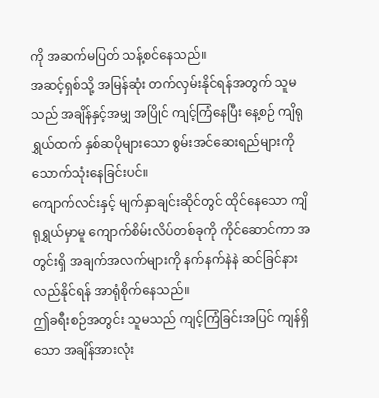ကို အဆက်မပြတ် သန့်စင်နေသည်။
အဆင့်ရှစ်သို့ အမြန်ဆုံး တက်လှမ်းနိုင်ရန်အတွက် သူမသည် အချိန်နှင့်အမျှ အပြိုင် ကျင့်ကြံနေပြီး နေ့စဉ် ကျိရုရွှယ်ထက် နှစ်ဆပိုများသော စွမ်းအင်ဆေးရည်များကို သောက်သုံးနေခြင်းပင်။
ကျောက်လင်းနှင့် မျက်နှာချင်းဆိုင်တွင် ထိုင်နေသော ကျိရုရွှယ်မှာမူ ကျောက်စိမ်းလိပ်တစ်ခုကို ကိုင်ဆောင်ကာ အတွင်းရှိ အချက်အလက်များကို နက်နက်နဲနဲ ဆင်ခြင်နားလည်နိုင်ရန် အာရုံစိုက်နေသည်။
ဤခရီးစဉ်အတွင်း သူမသည် ကျင့်ကြံခြင်းအပြင် ကျန်ရှိသော အချိန်အားလုံး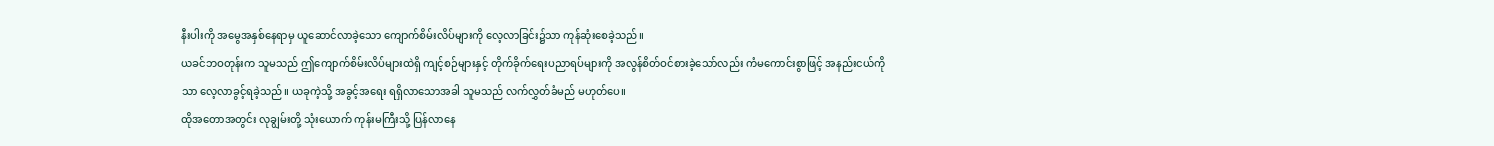နီးပါးကို အမွေအနှစ်နေရာမှ ယူဆောင်လာခဲ့သော ကျောက်စိမ်းလိပ်များကို လေ့လာခြင်း၌သာ ကုန်ဆုံးစေခဲ့သည်။
ယခင်ဘဝတုန်းက သူမသည် ဤကျောက်စိမ်းလိပ်များထဲရှိ ကျင့်စဉ်များနှင့် တိုက်ခိုက်ရေးပညာရပ်များကို အလွန်စိတ်ဝင်စားခဲ့သော်လည်း ကံမကောင်းစွာဖြင့် အနည်းငယ်ကိုသာ လေ့လာခွင့်ရခဲ့သည်။ ယခုကဲ့သို့ အခွင့်အရေး ရရှိလာသောအခါ သူမသည် လက်လွှတ်ခံမည် မဟုတ်ပေ။
ထိုအတောအတွင်း လုချွမ်းတို့ သုံးယောက် ကုန်းမကြီးသို့ ပြန်လာနေ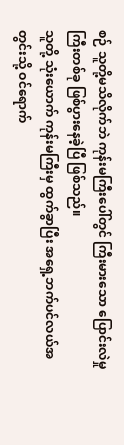စဉ် သူတို့မသိလိုက်ဘဲ ကုန်းမကြီးပေါ်တွင် ကြီးမားသော ပြောင်းလဲမှုကြီးတစ်ခု ဖြစ်ပွားနေခဲ့ပြီ ဖြစ်သည်။
သူတို့ သုံးယောက် ကုန်းမကြီးမှ ထွက်ခွာပြီး အရှေ့ဘက်ပင်လယ်အတွင်းသို့ ဝင်ရောက်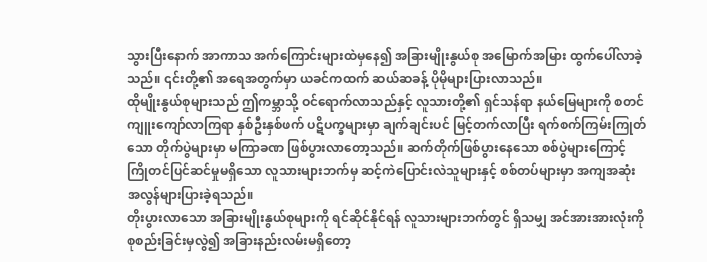သွားပြီးနောက် အာကာသ အက်ကြောင်းများထဲမှနေ၍ အခြားမျိုးနွယ်စု အမြောက်အမြား ထွက်ပေါ်လာခဲ့သည်။ ၎င်းတို့၏ အရေအတွက်မှာ ယခင်ကထက် ဆယ်ဆခန့် ပိုမိုများပြားလာသည်။
ထိုမျိုးနွယ်စုများသည် ဤကမ္ဘာသို့ ဝင်ရောက်လာသည်နှင့် လူသားတို့၏ ရှင်သန်ရာ နယ်မြေများကို စတင်ကျူးကျော်လာကြရာ နှစ်ဦးနှစ်ဖက် ပဋိပက္ခများမှာ ချက်ချင်းပင် မြင့်တက်လာပြီး ရက်စက်ကြမ်းကြုတ်သော တိုက်ပွဲများမှာ မကြာခဏ ဖြစ်ပွားလာတော့သည်။ ဆက်တိုက်ဖြစ်ပွားနေသော စစ်ပွဲများကြောင့် ကြိုတင်ပြင်ဆင်မှုမရှိသော လူသားများဘက်မှ ဆင့်ကဲပြောင်းလဲသူများနှင့် စစ်တပ်များမှာ အကျအဆုံး အလွန်များပြားခဲ့ရသည်။
တိုးပွားလာသော အခြားမျိုးနွယ်စုများကို ရင်ဆိုင်နိုင်ရန် လူသားများဘက်တွင် ရှိသမျှ အင်အားအားလုံးကို စုစည်းခြင်းမှလွဲ၍ အခြားနည်းလမ်းမရှိတော့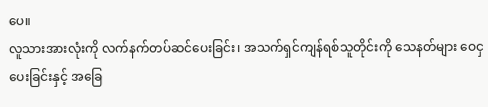ပေ။
လူသားအားလုံးကို လက်နက်တပ်ဆင်ပေးခြင်း၊ အသက်ရှင်ကျန်ရစ်သူတိုင်းကို သေနတ်များ ဝေငှပေးခြင်းနှင့် အခြေ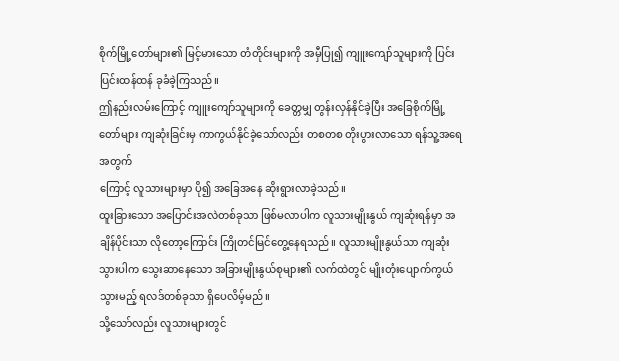စိုက်မြို့တော်များ၏ မြင့်မားသော တံတိုင်းများကို အမှီပြု၍ ကျူးကျော်သူများကို ပြင်းပြင်းထန်ထန် ခုခံခဲ့ကြသည်။
ဤနည်းလမ်းကြောင့် ကျူးကျော်သူများကို ခေတ္တမျှ တွန်းလှန်နိုင်ခဲ့ပြီး အခြေစိုက်မြို့တော်များ ကျဆုံးခြင်းမှ ကာကွယ်နိုင်ခဲ့သော်လည်း တစတစ တိုးပွားလာသော ရန်သူ့အရေအတွက်
ကြောင့် လူသားများမှာ ပို၍ အခြေအနေ ဆိုးရွားလာခဲ့သည်။
ထူးခြားသော အပြောင်းအလဲတစ်ခုသာ ဖြစ်မလာပါက လူသားမျိုးနွယ် ကျဆုံးရန်မှာ အချိန်ပိုင်းသာ လိုတော့ကြောင်း ကြိုတင်မြင်တွေ့နေရသည်။ လူသားမျိုးနွယ်သာ ကျဆုံးသွားပါက သွေးဆာနေသော အခြားမျိုးနွယ်စုများ၏ လက်ထဲတွင် မျိုးတုံးပျောက်ကွယ်သွားမည့် ရလဒ်တစ်ခုသာ ရှိပေလိမ့်မည်။
သို့သော်လည်း လူသားများတွင်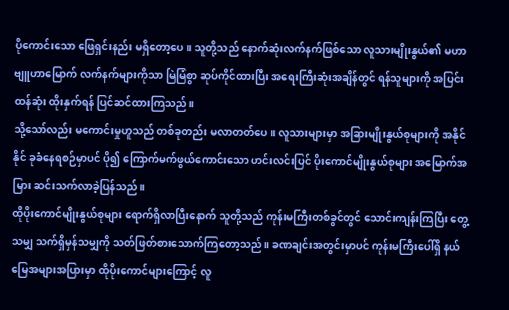ပိုကောင်းသော ဖြေရှင်းနည်း မရှိတော့ပေ။ သူတို့သည် နောက်ဆုံးလက်နက်ဖြစ်သော လူသားမျိုးနွယ်၏ မဟာဗျူဟာမြောက် လက်နက်များကိုသာ မြဲမြံစွာ ဆုပ်ကိုင်ထားပြီး အရေးကြီးဆုံးအချိန်တွင် ရန်သူများကို အပြင်းထန်ဆုံး ထိုးနှက်ရန် ပြင်ဆင်ထားကြသည်။
သို့သော်လည်း မကောင်းမှုဟူသည် တစ်ခုတည်း မလာတတ်ပေ။ လူသားများမှာ အခြားမျိုးနွယ်စုများကို အနိုင်နိုင် ခုခံနေရစဉ်မှာပင် ပို၍ ကြောက်မက်ဖွယ်ကောင်းသော ဟင်းလင်းပြင် ပိုးကောင်မျိုးနွယ်စုများ အမြောက်အမြား ဆင်းသက်လာခဲ့ပြန်သည်။
ထိုပိုးကောင်မျိုးနွယ်စုများ ရောက်ရှိလာပြီးနောက် သူတို့သည် ကုန်းမကြီးတစ်ခွင်တွင် သောင်းကျန်းကြပြီး တွေ့သမျှ သက်ရှိမှန်သမျှကို သတ်ဖြတ်စားသောက်ကြတော့သည်။ ခဏချင်းအတွင်းမှာပင် ကုန်းမကြီးပေါ်ရှိ နယ်မြေအများအပြားမှာ ထိုပိုးကောင်များကြောင့် လူ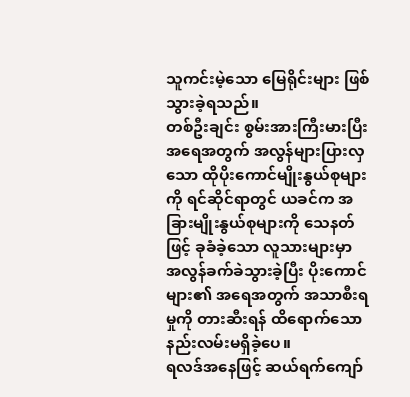သူကင်းမဲ့သော မြေရိုင်းများ ဖြစ်သွားခဲ့ရသည်။
တစ်ဦးချင်း စွမ်းအားကြီးမားပြီး အရေအတွက် အလွန်များပြားလှသော ထိုပိုးကောင်မျိုးနွယ်စုများကို ရင်ဆိုင်ရာတွင် ယခင်က အခြားမျိုးနွယ်စုများကို သေနတ်ဖြင့် ခုခံခဲ့သော လူသားများမှာ အလွန်ခက်ခဲသွားခဲ့ပြီး ပိုးကောင်များ၏ အရေအတွက် အသာစီးရမှုကို တားဆီးရန် ထိရောက်သော နည်းလမ်းမရှိခဲ့ပေ။
ရလဒ်အနေဖြင့် ဆယ်ရက်ကျော်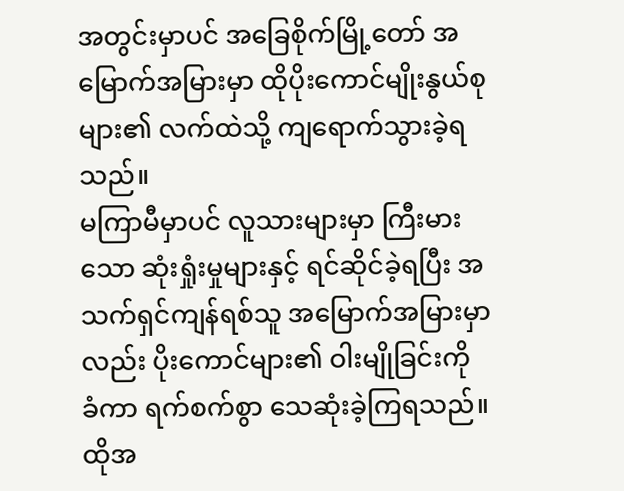အတွင်းမှာပင် အခြေစိုက်မြို့တော် အမြောက်အမြားမှာ ထိုပိုးကောင်မျိုးနွယ်စုများ၏ လက်ထဲသို့ ကျရောက်သွားခဲ့ရသည်။
မကြာမီမှာပင် လူသားများမှာ ကြီးမားသော ဆုံးရှုံးမှုများနှင့် ရင်ဆိုင်ခဲ့ရပြီး အသက်ရှင်ကျန်ရစ်သူ အမြောက်အမြားမှာလည်း ပိုးကောင်များ၏ ဝါးမျိုခြင်းကို ခံကာ ရက်စက်စွာ သေဆုံးခဲ့ကြရသည်။
ထိုအ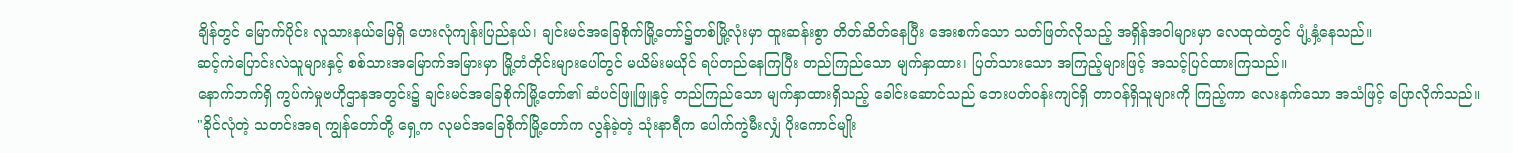ချိန်တွင် မြောက်ပိုင်း လူသားနယ်မြေရှိ ဟေးလုံကျန်းပြည်နယ်၊ ချင်းမင်အခြေစိုက်မြို့တော်၌တစ်မြို့လုံးမှာ ထူးဆန်းစွာ တိတ်ဆိတ်နေပြီး အေးစက်သော သတ်ဖြတ်လိုသည့် အရှိန်အဝါများမှာ လေထုထဲတွင် ပျံ့နှံ့နေသည်။
ဆင့်ကဲပြောင်းလဲသူများနှင့် စစ်သားအမြောက်အမြားမှာ မြို့တံတိုင်းများပေါ်တွင် မယိမ်းမယိုင် ရပ်တည်နေကြပြီး တည်ကြည်သော မျက်နှာထား၊ ပြတ်သားသော အကြည့်များဖြင့် အသင့်ပြင်ထားကြသည်။
နောက်ဘက်ရှိ ကွပ်ကဲမှုဗဟိုဌာနအတွင်း၌ ချင်းမင်အခြေစိုက်မြို့တော်၏ ဆံပင်ဖြူဖြူနှင့် တည်ကြည်သော မျက်နှာထားရှိသည့် ခေါင်းဆောင်သည် ဘေးပတ်ဝန်းကျင်ရှိ တာဝန်ရှိသူများကို ကြည့်ကာ လေးနက်သော အသံဖြင့် ပြောလိုက်သည်။
"ခိုင်လုံတဲ့ သတင်းအရ ကျွန်တော်တို့ ရှေ့က လုမင်အခြေစိုက်မြို့တော်က လွန်ခဲ့တဲ့ သုံးနာရီက ပေါက်ကွဲမီးလျှံ ပိုးကောင်မျိုး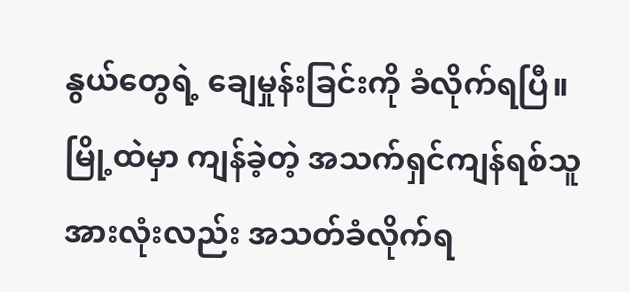နွယ်တွေရဲ့ ချေမှုန်းခြင်းကို ခံလိုက်ရပြီ။ မြို့ထဲမှာ ကျန်ခဲ့တဲ့ အသက်ရှင်ကျန်ရစ်သူအားလုံးလည်း အသတ်ခံလိုက်ရ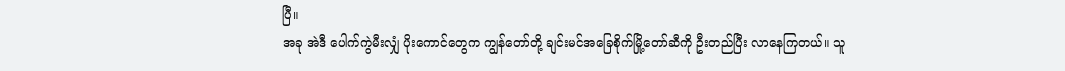ပြီ။
အခု အဲဒီ ပေါက်ကွဲမီးလျှံ ပိုးကောင်တွေက ကျွန်တော်တို့ ချင်းမင်အခြေစိုက်မြို့တော်ဆီကို ဦးတည်ပြီး လာနေကြတယ်။ သူ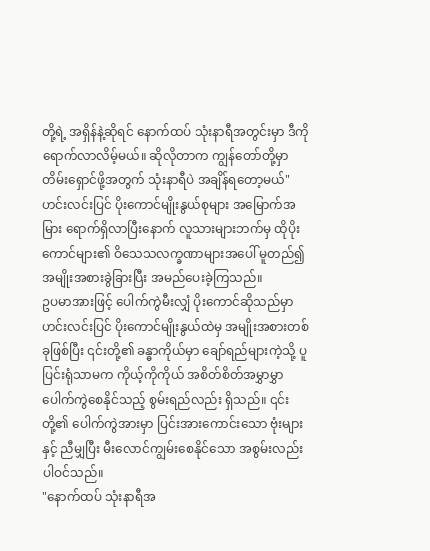တို့ရဲ့ အရှိန်နဲ့ဆိုရင် နောက်ထပ် သုံးနာရီအတွင်းမှာ ဒီကို ရောက်လာလိမ့်မယ်။ ဆိုလိုတာက ကျွန်တော်တို့မှာ တိမ်းရှောင်ဖို့အတွက် သုံးနာရီပဲ အချိန်ရတော့မယ်"
ဟင်းလင်းပြင် ပိုးကောင်မျိုးနွယ်စုများ အမြောက်အမြား ရောက်ရှိလာပြီးနောက် လူသားများဘက်မှ ထိုပိုးကောင်များ၏ ဝိသေသလက္ခဏာများအပေါ် မူတည်၍ အမျိုးအစားခွဲခြားပြီး အမည်ပေးခဲ့ကြသည်။
ဥပမာအားဖြင့် ပေါက်ကွဲမီးလျှံ ပိုးကောင်ဆိုသည်မှာ ဟင်းလင်းပြင် ပိုးကောင်မျိုးနွယ်ထဲမှ အမျိုးအစားတစ်ခုဖြစ်ပြီး ၎င်းတို့၏ ခန္ဓာကိုယ်မှာ ချော်ရည်များကဲ့သို့ ပူပြင်းရုံသာမက ကိုယ့်ကိုကိုယ် အစိတ်စိတ်အမွှာမွှာ ပေါက်ကွဲစေနိုင်သည့် စွမ်းရည်လည်း ရှိသည်။ ၎င်းတို့၏ ပေါက်ကွဲအားမှာ ပြင်းအားကောင်းသော ဗုံးများနှင့် ညီမျှပြီး မီးလောင်ကျွမ်းစေနိုင်သော အစွမ်းလည်း ပါဝင်သည်။
"နောက်ထပ် သုံးနာရီအ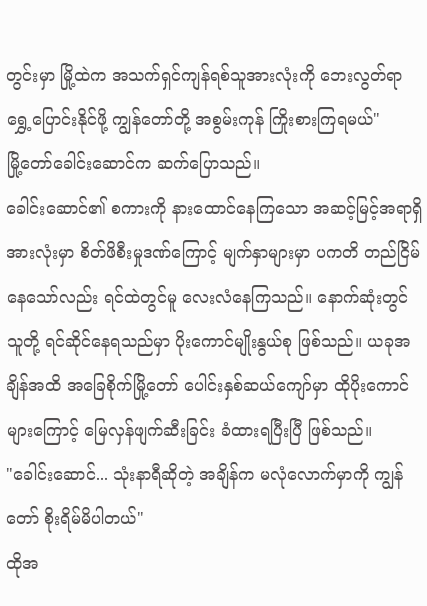တွင်းမှာ မြို့ထဲက အသက်ရှင်ကျန်ရစ်သူအားလုံးကို ဘေးလွတ်ရာ ရွှေ့ပြောင်းနိုင်ဖို့ ကျွန်တော်တို့ အစွမ်းကုန် ကြိုးစားကြရမယ်"
မြို့တော်ခေါင်းဆောင်က ဆက်ပြောသည်။
ခေါင်းဆောင်၏ စကားကို နားထောင်နေကြသော အဆင့်မြင့်အရာရှိအားလုံးမှာ စိတ်ဖိစီးမှုဒဏ်ကြောင့် မျက်နှာများမှာ ပကတိ တည်ငြိမ်နေသော်လည်း ရင်ထဲတွင်မူ လေးလံနေကြသည်။ နောက်ဆုံးတွင် သူတို့ ရင်ဆိုင်နေရသည်မှာ ပိုးကောင်မျိုးနွယ်စု ဖြစ်သည်။ ယခုအချိန်အထိ အခြေစိုက်မြို့တော် ပေါင်းနှစ်ဆယ်ကျော်မှာ ထိုပိုးကောင်များကြောင့် မြေလှန်ဖျက်ဆီးခြင်း ခံထားရပြီးပြီ ဖြစ်သည်။
"ခေါင်းဆောင်... သုံးနာရီဆိုတဲ့ အချိန်က မလုံလောက်မှာကို ကျွန်တော် စိုးရိမ်မိပါတယ်"
ထိုအ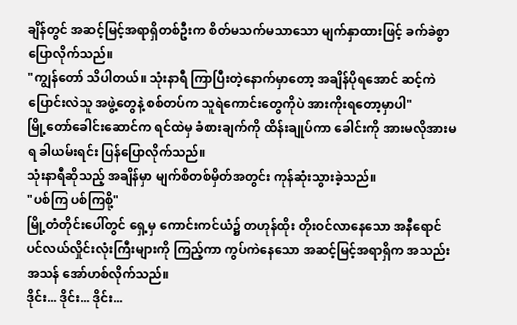ချိန်တွင် အဆင့်မြင့်အရာရှိတစ်ဦးက စိတ်မသက်မသာသော မျက်နှာထားဖြင့် ခက်ခဲစွာ ပြောလိုက်သည်။
"ကျွန်တော် သိပါတယ်။ သုံးနာရီ ကြာပြီးတဲ့နောက်မှာတော့ အချိန်ပိုရအောင် ဆင့်ကဲပြောင်းလဲသူ အဖွဲ့တွေနဲ့ စစ်တပ်က သူရဲကောင်းတွေကိုပဲ အားကိုးရတော့မှာပါ"
မြို့တော်ခေါင်းဆောင်က ရင်ထဲမှ ခံစားချက်ကို ထိန်းချုပ်ကာ ခေါင်းကို အားမလိုအားမရ ခါယမ်းရင်း ပြန်ပြောလိုက်သည်။
သုံးနာရီဆိုသည့် အချိန်မှာ မျက်စိတစ်မှိတ်အတွင်း ကုန်ဆုံးသွားခဲ့သည်။
"ပစ်ကြ ပစ်ကြစို့"
မြို့တံတိုင်းပေါ်တွင် ရှေ့မှ ကောင်းကင်ယံ၌ တဟုန်ထိုး တိုးဝင်လာနေသော အနီရောင် ပင်လယ်လှိုင်းလုံးကြီးများကို ကြည့်ကာ ကွပ်ကဲနေသော အဆင့်မြင့်အရာရှိက အသည်းအသန် အော်ဟစ်လိုက်သည်။
ဒိုင်း... ဒိုင်း... ဒိုင်း...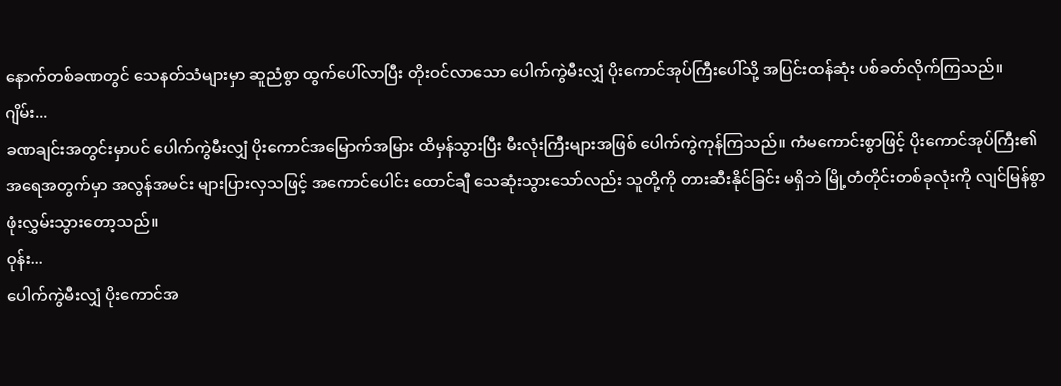နောက်တစ်ခဏတွင် သေနတ်သံများမှာ ဆူညံစွာ ထွက်ပေါ်လာပြီး တိုးဝင်လာသော ပေါက်ကွဲမီးလျှံ ပိုးကောင်အုပ်ကြီးပေါ်သို့ အပြင်းထန်ဆုံး ပစ်ခတ်လိုက်ကြသည်။
ဂျိမ်း...
ခဏချင်းအတွင်းမှာပင် ပေါက်ကွဲမီးလျှံ ပိုးကောင်အမြောက်အမြား ထိမှန်သွားပြီး မီးလုံးကြီးများအဖြစ် ပေါက်ကွဲကုန်ကြသည်။ ကံမကောင်းစွာဖြင့် ပိုးကောင်အုပ်ကြီး၏ အရေအတွက်မှာ အလွန်အမင်း များပြားလှသဖြင့် အကောင်ပေါင်း ထောင်ချီ သေဆုံးသွားသော်လည်း သူတို့ကို တားဆီးနိုင်ခြင်း မရှိဘဲ မြို့တံတိုင်းတစ်ခုလုံးကို လျင်မြန်စွာ ဖုံးလွှမ်းသွားတော့သည်။
ဝုန်း...
ပေါက်ကွဲမီးလျှံ ပိုးကောင်အ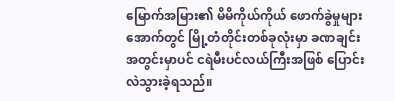မြောက်အမြား၏ မိမိကိုယ်ကိုယ် ဖောက်ခွဲမှုများအောက်တွင် မြို့တံတိုင်းတစ်ခုလုံးမှာ ခဏချင်းအတွင်းမှာပင် ငရဲမီးပင်လယ်ကြီးအဖြစ် ပြောင်းလဲသွားခဲ့ရသည်။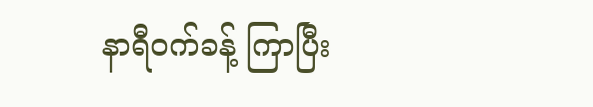နာရီဝက်ခန့် ကြာပြီး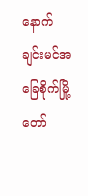နောက် ချင်းမင်အခြေစိုက်မြို့တော်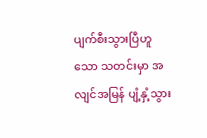ပျက်စီးသွားပြီဟူသော သတင်းမှာ အလျင်အမြန် ပျံ့နှံ့သွား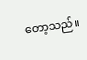တော့သည်။